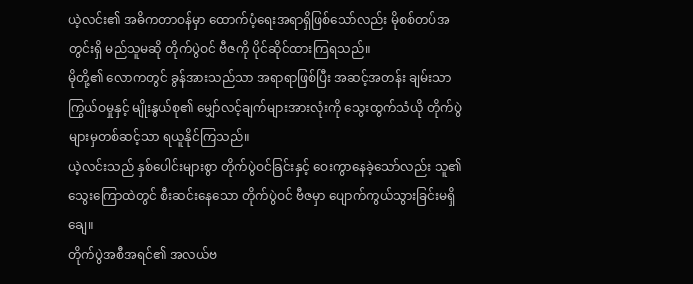ယဲ့လင်း၏ အဓိကတာဝန်မှာ ထောက်ပံ့ရေးအရာရှိဖြစ်သော်လည်း မိုစစ်တပ်အတွင်းရှိ မည်သူမဆို တိုက်ပွဲဝင် ဗီဇကို ပိုင်ဆိုင်ထားကြရသည်။
မိုတို့၏ လောကတွင် ခွန်အားသည်သာ အရာရာဖြစ်ပြီး အဆင့်အတန်း ချမ်းသာကြွယ်ဝမှုနှင့် မျိုးနွယ်စု၏ မျှော်လင့်ချက်များအားလုံးကို သွေးထွက်သံယို တိုက်ပွဲများမှတစ်ဆင့်သာ ရယူနိုင်ကြသည်။
ယဲ့လင်းသည် နှစ်ပေါင်းများစွာ တိုက်ပွဲဝင်ခြင်းနှင့် ဝေးကွာနေခဲ့သော်လည်း သူ၏ သွေးကြောထဲတွင် စီးဆင်းနေသော တိုက်ပွဲဝင် ဗီဇမှာ ပျောက်ကွယ်သွားခြင်းမရှိချေ။
တိုက်ပွဲအစီအရင်၏ အလယ်ဗ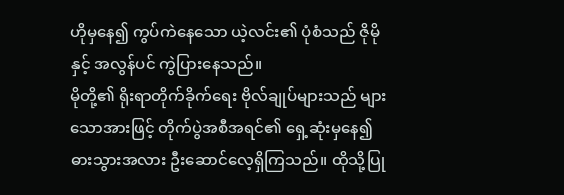ဟိုမှနေ၍ ကွပ်ကဲနေသော ယဲ့လင်း၏ ပုံစံသည် ဇိုမိုနှင့် အလွန်ပင် ကွဲပြားနေသည်။
မိုတို့၏ ရိုးရာတိုက်ခိုက်ရေး ဗိုလ်ချုပ်များသည် များသောအားဖြင့် တိုက်ပွဲအစီအရင်၏ ရှေ့ဆုံးမှနေ၍ ဓားသွားအလား ဦးဆောင်လေ့ရှိကြသည်။ ထိုသို့ပြု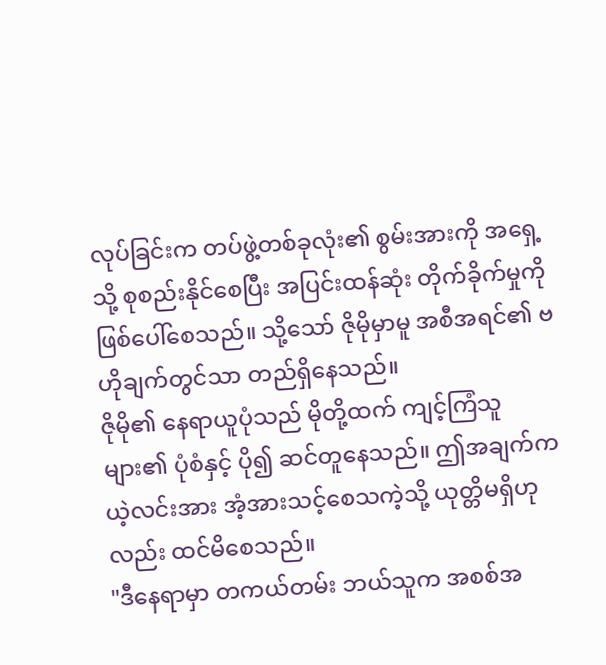လုပ်ခြင်းက တပ်ဖွဲ့တစ်ခုလုံး၏ စွမ်းအားကို အရှေ့သို့ စုစည်းနိုင်စေပြီး အပြင်းထန်ဆုံး တိုက်ခိုက်မှုကို ဖြစ်ပေါ်စေသည်။ သို့သော် ဇိုမိုမှာမူ အစီအရင်၏ ဗဟိုချက်တွင်သာ တည်ရှိနေသည်။
ဇိုမို၏ နေရာယူပုံသည် မိုတို့ထက် ကျင့်ကြံသူများ၏ ပုံစံနှင့် ပို၍ ဆင်တူနေသည်။ ဤအချက်က ယဲ့လင်းအား အံ့အားသင့်စေသကဲ့သို့ ယုတ္တိမရှိဟုလည်း ထင်မိစေသည်။
"ဒီနေရာမှာ တကယ်တမ်း ဘယ်သူက အစစ်အ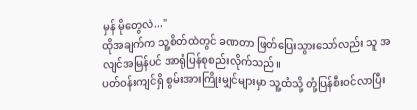မှန် မိုတွေလဲ..."
ထိုအချက်က သူ့စိတ်ထဲတွင် ခဏတာ ဖြတ်ပြေးသွားသော်လည်း သူ အလျင်အမြန်ပင် အာရုံပြန်စုစည်းလိုက်သည်။
ပတ်ဝန်းကျင်ရှိ စွမ်းအားကြိုးမျှင်များမှာ သူ့ထံသို့ တုံ့ပြန်စီးဝင်လာပြီး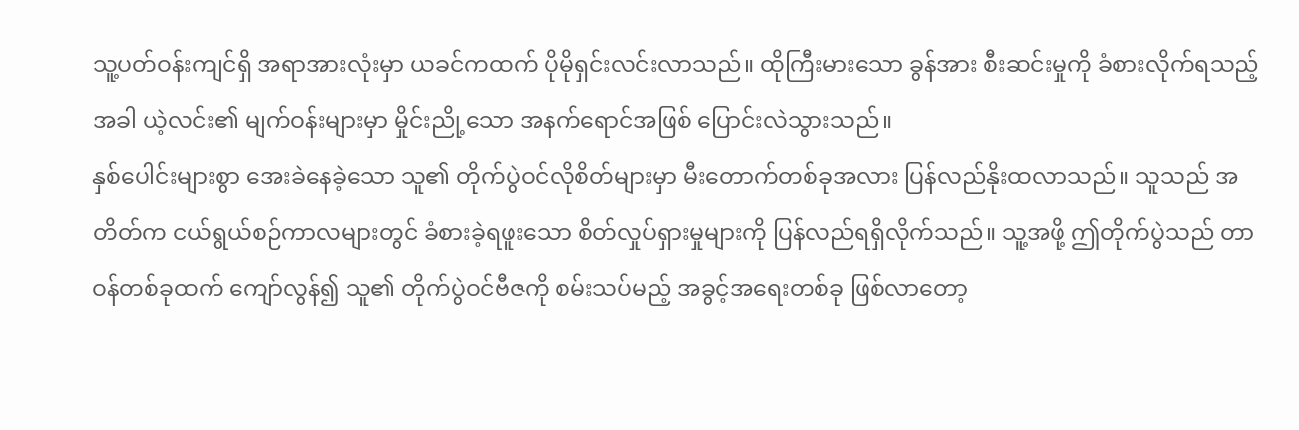သူ့ပတ်ဝန်းကျင်ရှိ အရာအားလုံးမှာ ယခင်ကထက် ပိုမိုရှင်းလင်းလာသည်။ ထိုကြီးမားသော ခွန်အား စီးဆင်းမှုကို ခံစားလိုက်ရသည့်အခါ ယဲ့လင်း၏ မျက်ဝန်းများမှာ မှိုင်းညို့သော အနက်ရောင်အဖြစ် ပြောင်းလဲသွားသည်။
နှစ်ပေါင်းများစွာ အေးခဲနေခဲ့သော သူ၏ တိုက်ပွဲဝင်လိုစိတ်များမှာ မီးတောက်တစ်ခုအလား ပြန်လည်နိုးထလာသည်။ သူသည် အတိတ်က ငယ်ရွယ်စဉ်ကာလများတွင် ခံစားခဲ့ရဖူးသော စိတ်လှုပ်ရှားမှုများကို ပြန်လည်ရရှိလိုက်သည်။ သူ့အဖို့ ဤတိုက်ပွဲသည် တာဝန်တစ်ခုထက် ကျော်လွန်၍ သူ၏ တိုက်ပွဲဝင်ဗီဇကို စမ်းသပ်မည့် အခွင့်အရေးတစ်ခု ဖြစ်လာတော့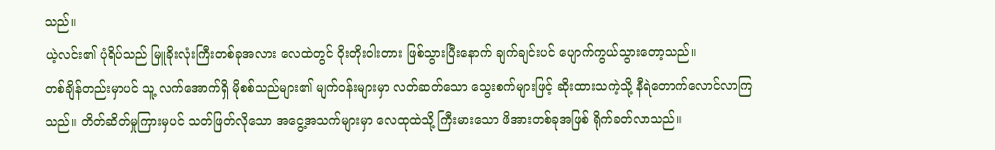သည်။
ယဲ့လင်း၏ ပုံရိပ်သည် မြူခိုးလုံးကြီးတစ်ခုအလား လေထဲတွင် ဝိုးတိုးဝါးတား ဖြစ်သွားပြီးနောက် ချက်ချင်းပင် ပျောက်ကွယ်သွားတော့သည်။
တစ်ချိန်တည်းမှာပင် သူ့ လက်အောက်ရှိ မိုစစ်သည်များ၏ မျက်ဝန်းများမှာ လတ်ဆတ်သော သွေးစက်များဖြင့် ဆိုးထားသကဲ့သို့ နီရဲတောက်လောင်လာကြသည်။ တိတ်ဆိတ်မှုကြားမှပင် သတ်ဖြတ်လိုသော အငွေ့အသက်များမှာ လေထုထဲသို့ ကြီးမားသော ဖိအားတစ်ခုအဖြစ် ရိုက်ခတ်လာသည်။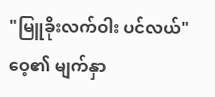"မြူခိုးလက်ဝါး ပင်လယ်"
ဝေ့၏ မျက်နှာ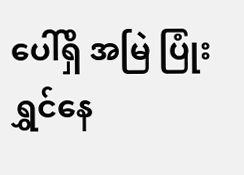ပေါ်ရှိ အမြဲ ပြုံးရွှင်နေ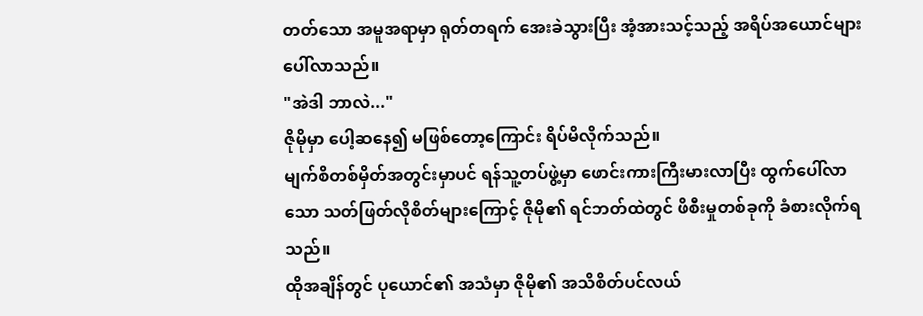တတ်သော အမူအရာမှာ ရုတ်တရက် အေးခဲသွားပြီး အံ့အားသင့်သည့် အရိပ်အယောင်များ ပေါ်လာသည်။
"အဲဒါ ဘာလဲ..."
ဇိုမိုမှာ ပေါ့ဆနေ၍ မဖြစ်တော့ကြောင်း ရိပ်မိလိုက်သည်။
မျက်စိတစ်မှိတ်အတွင်းမှာပင် ရန်သူ့တပ်ဖွဲ့မှာ ဖောင်းကားကြီးမားလာပြီး ထွက်ပေါ်လာသော သတ်ဖြတ်လိုစိတ်များကြောင့် ဇိုမို၏ ရင်ဘတ်ထဲတွင် ဖိစီးမှုတစ်ခုကို ခံစားလိုက်ရသည်။
ထိုအချိန်တွင် ပုယောင်၏ အသံမှာ ဇိုမို၏ အသိစိတ်ပင်လယ်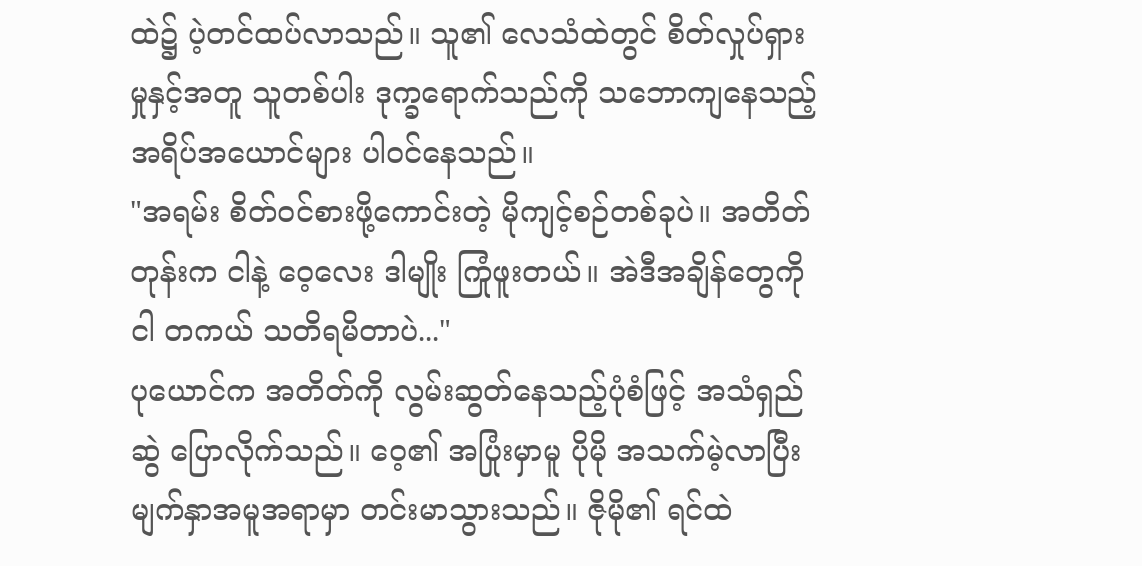ထဲ၌ ပဲ့တင်ထပ်လာသည်။ သူ၏ လေသံထဲတွင် စိတ်လှုပ်ရှားမှုနှင့်အတူ သူတစ်ပါး ဒုက္ခရောက်သည်ကို သဘောကျနေသည့် အရိပ်အယောင်များ ပါဝင်နေသည်။
"အရမ်း စိတ်ဝင်စားဖို့ကောင်းတဲ့ မိုကျင့်စဉ်တစ်ခုပဲ။ အတိတ်တုန်းက ငါနဲ့ ဝေ့လေး ဒါမျိုး ကြုံဖူးတယ်။ အဲဒီအချိန်တွေကို ငါ တကယ် သတိရမိတာပဲ..."
ပုယောင်က အတိတ်ကို လွမ်းဆွတ်နေသည့်ပုံစံဖြင့် အသံရှည်ဆွဲ ပြောလိုက်သည်။ ဝေ့၏ အပြုံးမှာမူ ပိုမို အသက်မဲ့လာပြီး မျက်နှာအမူအရာမှာ တင်းမာသွားသည်။ ဇိုမို၏ ရင်ထဲ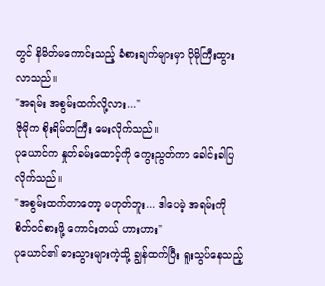တွင် နိမိတ်မကောင်းသည့် ခံစားချက်များမှာ ပိုမိုကြီးထွားလာသည်။
"အရမ်း အစွမ်းထက်လို့လား..."
ဇိုမိုက စိုးရိမ်တကြီး မေးလိုက်သည်။
ပုယောင်က နှုတ်ခမ်းထောင့်ကို ကွေးညွတ်ကာ ခေါင်းခါပြလိုက်သည်။
"အစွမ်းထက်တာတော့ မဟုတ်ဘူး... ဒါပေမဲ့ အရမ်းကို စိတ်ဝင်စားဖို့ ကောင်းတယ် ဟားဟား"
ပုယောင်၏ ဓားသွားများကဲ့သို့ ချွန်ထက်ပြီး ရူးသွပ်နေသည့်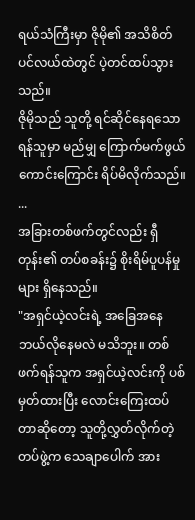ရယ်သံကြီးမှာ ဇိုမို၏ အသိစိတ်ပင်လယ်ထဲတွင် ပဲ့တင်ထပ်သွားသည်။
ဇိုမိုသည် သူတို့ ရင်ဆိုင်နေရသော ရန်သူမှာ မည်မျှ ကြောက်မက်ဖွယ်ကောင်းကြောင်း ရိပ်မိလိုက်သည်။
...
အခြားတစ်ဖက်တွင်လည်း ရှီတုန်း၏ တပ်စခန်း၌ စိုးရိမ်ပူပန်မှုများ ရှိနေသည်။
"အရှင်ယဲ့လင်းရဲ့ အခြေအနေ ဘယ်လိုနေမလဲ မသိဘူး။ တစ်ဖက်ရန်သူက အရှင်ယဲ့လင်းကို ပစ်မှတ်ထားပြီး လောင်းကြေးထပ်တာဆိုတော့ သူတို့လွှတ်လိုက်တဲ့ တပ်ဖွဲ့က သေချာပေါက် အား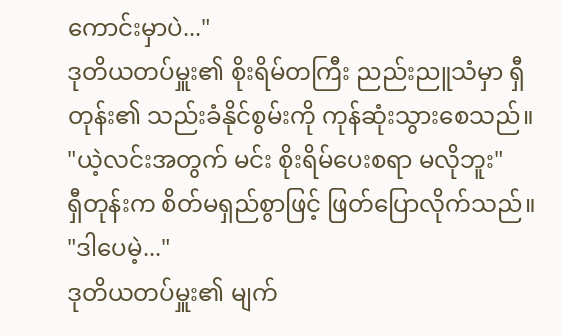ကောင်းမှာပဲ..."
ဒုတိယတပ်မှူး၏ စိုးရိမ်တကြီး ညည်းညူသံမှာ ရှီတုန်း၏ သည်းခံနိုင်စွမ်းကို ကုန်ဆုံးသွားစေသည်။
"ယဲ့လင်းအတွက် မင်း စိုးရိမ်ပေးစရာ မလိုဘူး"
ရှီတုန်းက စိတ်မရှည်စွာဖြင့် ဖြတ်ပြောလိုက်သည်။
"ဒါပေမဲ့..."
ဒုတိယတပ်မှူး၏ မျက်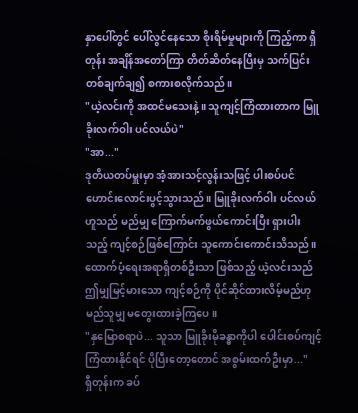နှာပေါ်တွင် ပေါ်လွင်နေသော စိုးရိမ်မှုများကို ကြည့်ကာ ရှီတုန်း အချိန်အတော်ကြာ တိတ်ဆိတ်နေပြီးမှ သက်ပြင်းတစ်ချက်ချ၍ စကားစလိုက်သည်။
"ယဲ့လင်းကို အထင်မသေးနဲ့။ သူကျင့်ကြံထားတာက မြူခိုးလက်ဝါး ပင်လယ်ပဲ"
"အာ..."
ဒုတိယတပ်မှူးမှာ အံ့အားသင့်လွန်းသဖြင့် ပါးစပ်ပင် ဟောင်းလောင်းပွင့်သွားသည်။ မြူခိုးလက်ဝါး ပင်လယ်ဟူသည် မည်မျှ ကြောက်မက်ဖွယ်ကောင်းပြီး ရှားပါးသည့် ကျင့်စဉ်ဖြစ်ကြောင်း သူကောင်းကောင်းသိသည်။
ထောက်ပံ့ရေးအရာရှိတစ်ဦးသာ ဖြစ်သည့် ယဲ့လင်းသည် ဤမျှမြင့်မားသော ကျင့်စဉ်ကို ပိုင်ဆိုင်ထားလိမ့်မည်ဟု မည်သူမျှ မတွေးထားခဲ့ကြပေ။
"နှမြောစရာပဲ... သူသာ မြူခိုးမိုခန္ဓာကိုပါ ပေါင်းစပ်ကျင့်ကြံထားနိုင်ရင် ပိုပြီးတော့တောင် အစွမ်းထက်ဦးမှာ..."
ရှီတုန်းက ခပ်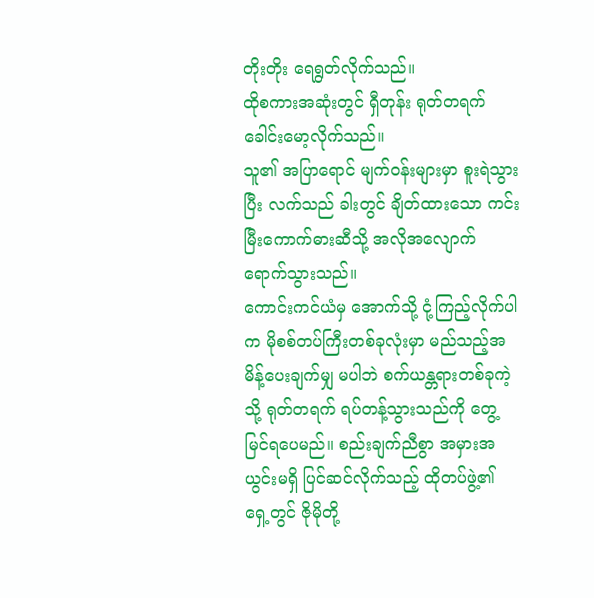တိုးတိုး ရေရွတ်လိုက်သည်။
ထိုစကားအဆုံးတွင် ရှီတုန်း ရုတ်တရက် ခေါင်းမော့လိုက်သည်။
သူ၏ အပြာရောင် မျက်ဝန်းများမှာ စူးရဲသွားပြီး လက်သည် ခါးတွင် ချိတ်ထားသော ကင်းမြီးကောက်ဓားဆီသို့ အလိုအလျောက် ရောက်သွားသည်။
ကောင်းကင်ယံမှ အောက်သို့ ငုံ့ကြည့်လိုက်ပါက မိုစစ်တပ်ကြီးတစ်ခုလုံးမှာ မည်သည့်အမိန့်ပေးချက်မျှ မပါဘဲ စက်ယန္တရားတစ်ခုကဲ့သို့ ရုတ်တရက် ရပ်တန့်သွားသည်ကို တွေ့မြင်ရပေမည်။ စည်းချက်ညီစွာ အမှားအယွင်းမရှိ ပြင်ဆင်လိုက်သည့် ထိုတပ်ဖွဲ့၏ ရှေ့တွင် ဇိုမိုတို့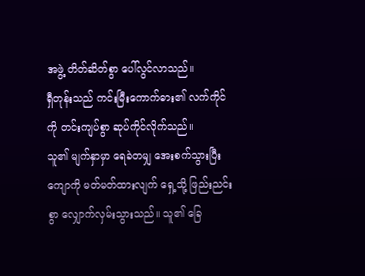အဖွဲ့ တိတ်ဆိတ်စွာ ပေါ်လွင်လာသည်။
ရှီတုန်းသည် ကင်းမြီးကောက်ဓား၏ လက်ကိုင်ကို တင်းကျပ်စွာ ဆုပ်ကိုင်လိုက်သည်။
သူ၏ မျက်နှာမှာ ရေခဲတမျှ အေးစက်သွားပြီး ကျောကို မတ်မတ်ထားလျက် ရှေ့သို့ ဖြည်းညင်းစွာ လျှောက်လှမ်းသွားသည်။ သူ၏ ခြေ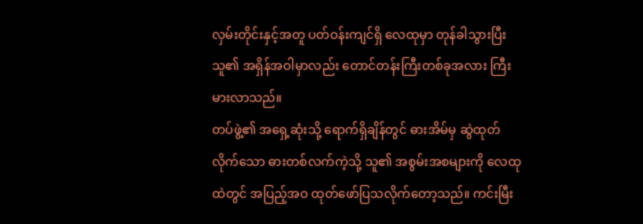လှမ်းတိုင်းနှင့်အတူ ပတ်ဝန်းကျင်ရှိ လေထုမှာ တုန်ခါသွားပြီး သူ၏ အရှိန်အဝါမှာလည်း တောင်တန်းကြီးတစ်ခုအလား ကြီးမားလာသည်။
တပ်ဖွဲ့၏ အရှေ့ဆုံးသို့ ရောက်ရှိချိန်တွင် ဓားအိမ်မှ ဆွဲထုတ်လိုက်သော ဓားတစ်လက်ကဲ့သို့ သူ၏ အစွမ်းအစများကို လေထုထဲတွင် အပြည့်အဝ ထုတ်ဖော်ပြသလိုက်တော့သည်။ ကင်းမြီး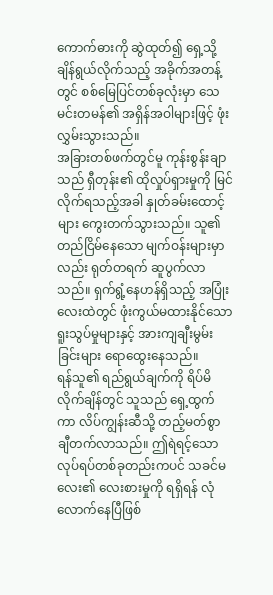ကောက်ဓားကို ဆွဲထုတ်၍ ရှေ့သို့ ချိန်ရွယ်လိုက်သည့် အခိုက်အတန့်တွင် စစ်မြေပြင်တစ်ခုလုံးမှာ သေမင်းတမန်၏ အရှိန်အဝါများဖြင့် ဖုံးလွှမ်းသွားသည်။
အခြားတစ်ဖက်တွင်မူ ကုန်းစွန်းချာသည် ရှီတုန်း၏ ထိုလှုပ်ရှားမှုကို မြင်လိုက်ရသည့်အခါ နှုတ်ခမ်းထောင့်များ ကွေးတက်သွားသည်။ သူ၏ တည်ငြိမ်နေသော မျက်ဝန်းများမှာလည်း ရုတ်တရက် ဆူပွက်လာသည်။ ရှက်ရွံ့နေဟန်ရှိသည့် အပြုံးလေးထဲတွင် ဖုံးကွယ်မထားနိုင်သော ရူးသွပ်မှုများနှင့် အားကျချီးမွမ်းခြင်းများ ရောထွေးနေသည်။
ရန်သူ၏ ရည်ရွယ်ချက်ကို ရိပ်မိလိုက်ချိန်တွင် သူသည် ရှေ့ထွက်ကာ လိပ်ကျွန်းဆီသို့ တည့်မတ်စွာ ချီတက်လာသည်။ ဤရဲရင့်သော လုပ်ရပ်တစ်ခုတည်းကပင် သခင်မလေး၏ လေးစားမှုကို ရရှိရန် လုံလောက်နေပြီဖြစ်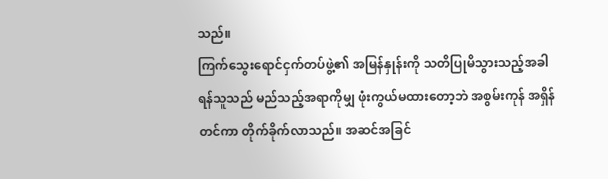သည်။
ကြက်သွေးရောင်ငှက်တပ်ဖွဲ့၏ အမြန်နှုန်းကို သတိပြုမိသွားသည့်အခါ ရန်သူသည် မည်သည့်အရာကိုမျှ ဖုံးကွယ်မထားတော့ဘဲ အစွမ်းကုန် အရှိန်တင်ကာ တိုက်ခိုက်လာသည်။ အဆင်အခြင်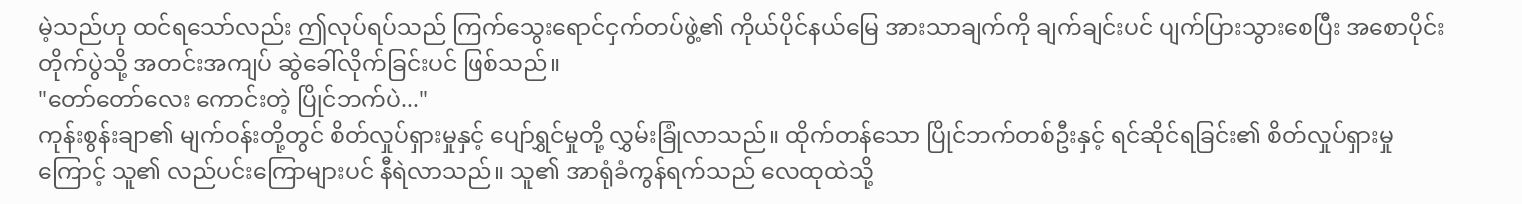မဲ့သည်ဟု ထင်ရသော်လည်း ဤလုပ်ရပ်သည် ကြက်သွေးရောင်ငှက်တပ်ဖွဲ့၏ ကိုယ်ပိုင်နယ်မြေ အားသာချက်ကို ချက်ချင်းပင် ပျက်ပြားသွားစေပြီး အစောပိုင်းတိုက်ပွဲသို့ အတင်းအကျပ် ဆွဲခေါ်လိုက်ခြင်းပင် ဖြစ်သည်။
"တော်တော်လေး ကောင်းတဲ့ ပြိုင်ဘက်ပဲ..."
ကုန်းစွန်းချာ၏ မျက်ဝန်းတို့တွင် စိတ်လှုပ်ရှားမှုနှင့် ပျော်ရွှင်မှုတို့ လွှမ်းခြုံလာသည်။ ထိုက်တန်သော ပြိုင်ဘက်တစ်ဦးနှင့် ရင်ဆိုင်ရခြင်း၏ စိတ်လှုပ်ရှားမှုကြောင့် သူ၏ လည်ပင်းကြောများပင် နီရဲလာသည်။ သူ၏ အာရုံခံကွန်ရက်သည် လေထုထဲသို့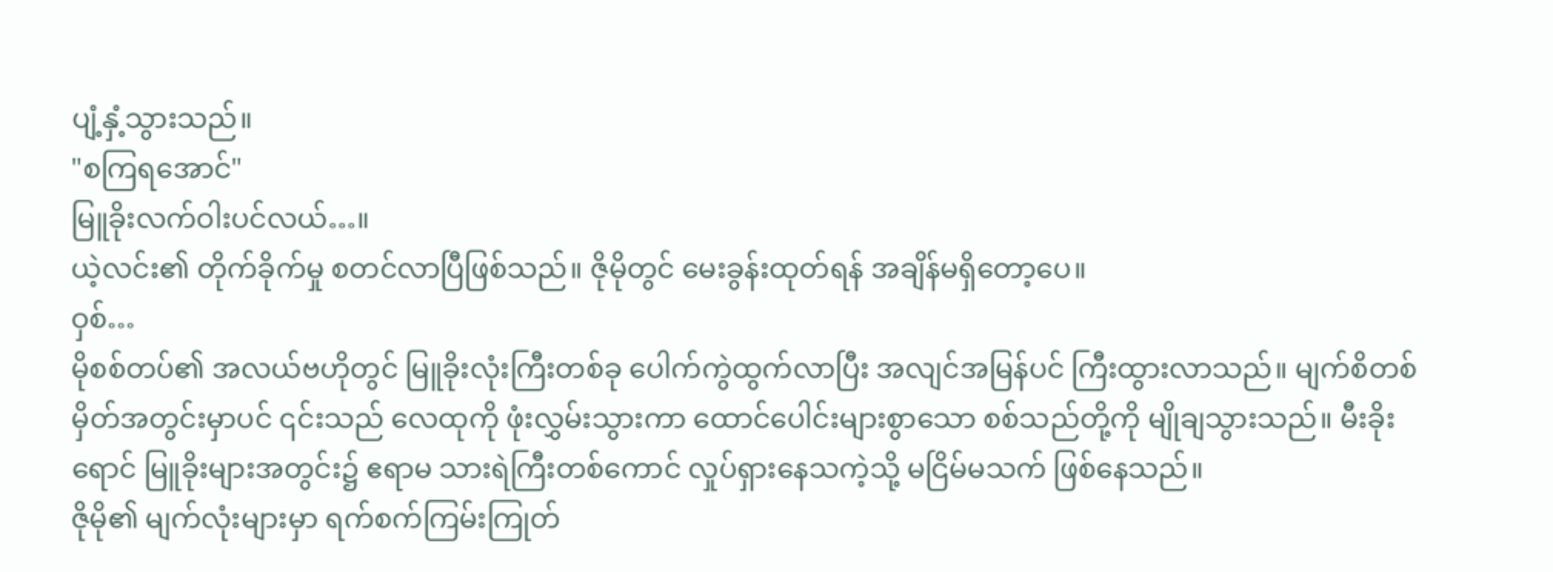ပျံ့နှံ့သွားသည်။
"စကြရအောင်"
မြူခိုးလက်ဝါးပင်လယ်…။
ယဲ့လင်း၏ တိုက်ခိုက်မှု စတင်လာပြီဖြစ်သည်။ ဇိုမိုတွင် မေးခွန်းထုတ်ရန် အချိန်မရှိတော့ပေ။
ဝှစ်…
မိုစစ်တပ်၏ အလယ်ဗဟိုတွင် မြူခိုးလုံးကြီးတစ်ခု ပေါက်ကွဲထွက်လာပြီး အလျင်အမြန်ပင် ကြီးထွားလာသည်။ မျက်စိတစ်မှိတ်အတွင်းမှာပင် ၎င်းသည် လေထုကို ဖုံးလွှမ်းသွားကာ ထောင်ပေါင်းများစွာသော စစ်သည်တို့ကို မျိုချသွားသည်။ မီးခိုးရောင် မြူခိုးများအတွင်း၌ ဧရာမ သားရဲကြီးတစ်ကောင် လှုပ်ရှားနေသကဲ့သို့ မငြိမ်မသက် ဖြစ်နေသည်။
ဇိုမို၏ မျက်လုံးများမှာ ရက်စက်ကြမ်းကြုတ်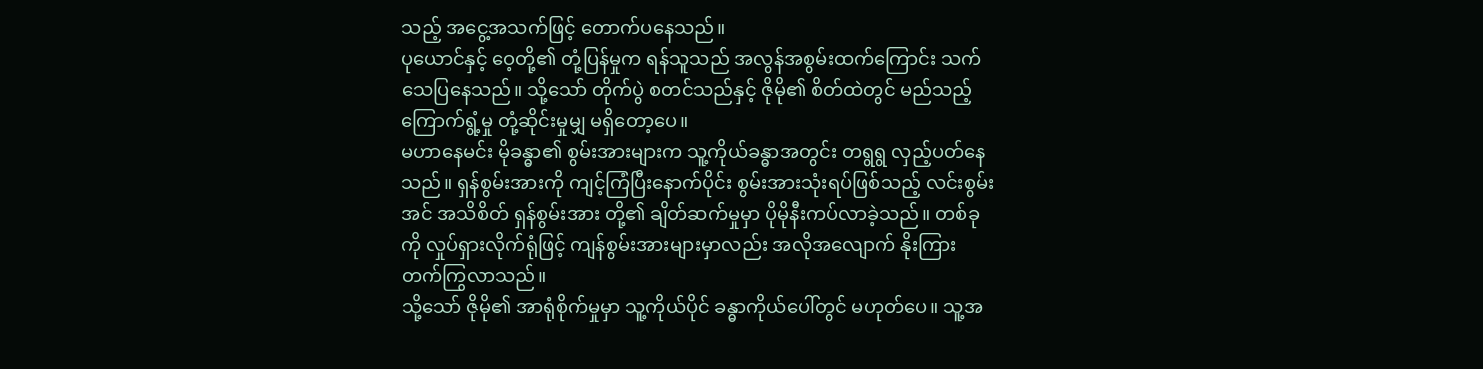သည့် အငွေ့အသက်ဖြင့် တောက်ပနေသည်။
ပုယောင်နှင့် ဝေ့တို့၏ တုံ့ပြန်မှုက ရန်သူသည် အလွန်အစွမ်းထက်ကြောင်း သက်သေပြနေသည်။ သို့သော် တိုက်ပွဲ စတင်သည်နှင့် ဇိုမို၏ စိတ်ထဲတွင် မည်သည့် ကြောက်ရွံ့မှု တုံ့ဆိုင်းမှုမျှ မရှိတော့ပေ။
မဟာနေမင်း မိုခန္ဓာ၏ စွမ်းအားများက သူ့ကိုယ်ခန္ဓာအတွင်း တရွရွ လှည့်ပတ်နေသည်။ ရှန်စွမ်းအားကို ကျင့်ကြံပြီးနောက်ပိုင်း စွမ်းအားသုံးရပ်ဖြစ်သည့် လင်းစွမ်းအင် အသိစိတ် ရှန်စွမ်းအား တို့၏ ချိတ်ဆက်မှုမှာ ပိုမိုနီးကပ်လာခဲ့သည်။ တစ်ခုကို လှုပ်ရှားလိုက်ရုံဖြင့် ကျန်စွမ်းအားများမှာလည်း အလိုအလျောက် နိုးကြားတက်ကြွလာသည်။
သို့သော် ဇိုမို၏ အာရုံစိုက်မှုမှာ သူ့ကိုယ်ပိုင် ခန္ဓာကိုယ်ပေါ်တွင် မဟုတ်ပေ။ သူ့အ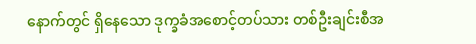နောက်တွင် ရှိနေသော ဒုက္ခခံအစောင့်တပ်သား တစ်ဦးချင်းစီအ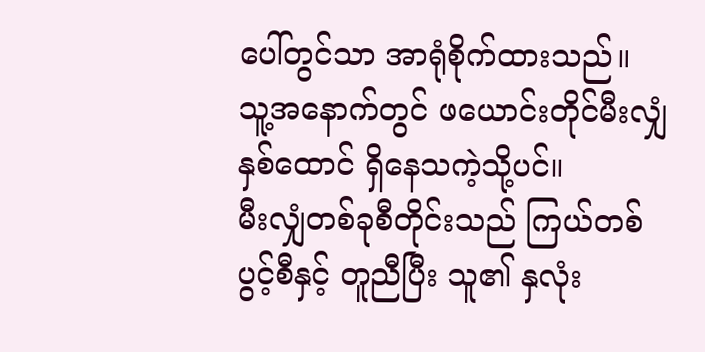ပေါ်တွင်သာ အာရုံစိုက်ထားသည်။
သူ့အနောက်တွင် ဖယောင်းတိုင်မီးလျှံ နှစ်ထောင် ရှိနေသကဲ့သို့ပင်။
မီးလျှံတစ်ခုစီတိုင်းသည် ကြယ်တစ်ပွင့်စီနှင့် တူညီပြီး သူ၏ နှလုံး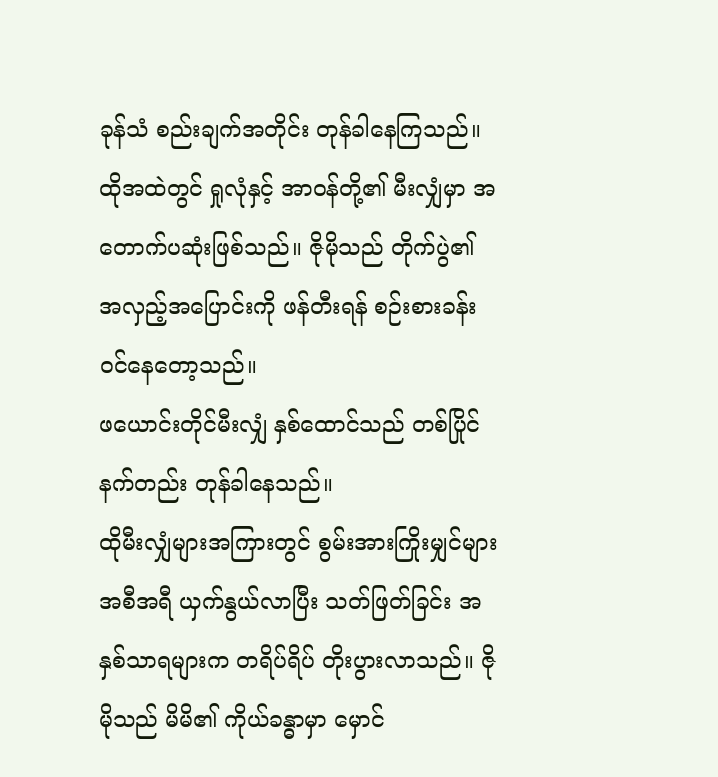ခုန်သံ စည်းချက်အတိုင်း တုန်ခါနေကြသည်။ ထိုအထဲတွင် ရှုလုံနှင့် အာဝန်တို့၏ မီးလျှံမှာ အတောက်ပဆုံးဖြစ်သည်။ ဇိုမိုသည် တိုက်ပွဲ၏ အလှည့်အပြောင်းကို ဖန်တီးရန် စဉ်းစားခန်း ဝင်နေတော့သည်။
ဖယောင်းတိုင်မီးလျှံ နှစ်ထောင်သည် တစ်ပြိုင်နက်တည်း တုန်ခါနေသည်။
ထိုမီးလျှံများအကြားတွင် စွမ်းအားကြိုးမျှင်များ အစီအရီ ယှက်နွယ်လာပြီး သတ်ဖြတ်ခြင်း အနှစ်သာရများက တရိပ်ရိပ် တိုးပွားလာသည်။ ဇိုမိုသည် မိမိ၏ ကိုယ်ခန္ဓာမှာ မှောင်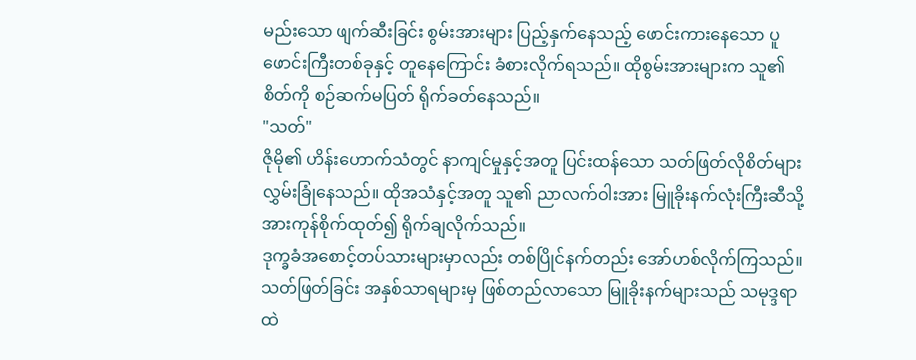မည်းသော ဖျက်ဆီးခြင်း စွမ်းအားများ ပြည့်နှက်နေသည့် ဖောင်းကားနေသော ပူဖောင်းကြီးတစ်ခုနှင့် တူနေကြောင်း ခံစားလိုက်ရသည်။ ထိုစွမ်းအားများက သူ၏ စိတ်ကို စဉ်ဆက်မပြတ် ရိုက်ခတ်နေသည်။
"သတ်"
ဇိုမို၏ ဟိန်းဟောက်သံတွင် နာကျင်မှုနှင့်အတူ ပြင်းထန်သော သတ်ဖြတ်လိုစိတ်များ လွှမ်းခြုံနေသည်။ ထိုအသံနှင့်အတူ သူ၏ ညာလက်ဝါးအား မြူခိုးနက်လုံးကြီးဆီသို့ အားကုန်စိုက်ထုတ်၍ ရိုက်ချလိုက်သည်။
ဒုက္ခခံအစောင့်တပ်သားများမှာလည်း တစ်ပြိုင်နက်တည်း အော်ဟစ်လိုက်ကြသည်။
သတ်ဖြတ်ခြင်း အနှစ်သာရများမှ ဖြစ်တည်လာသော မြူခိုးနက်များသည် သမုဒ္ဒရာထဲ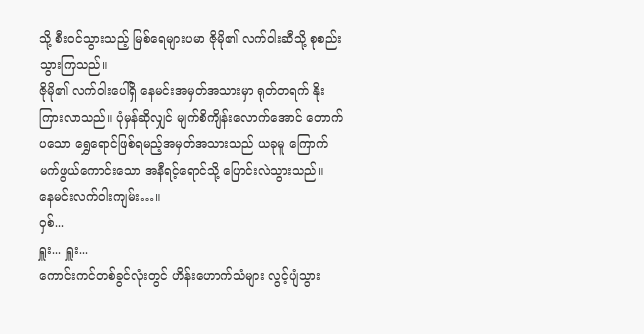သို့ စီးဝင်သွားသည့် မြစ်ရေများပမာ ဇိုမို၏ လက်ဝါးဆီသို့ စုစည်းသွားကြသည်။
ဇိုမို၏ လက်ဝါးပေါ်ရှိ နေမင်းအမှတ်အသားမှာ ရုတ်တရက် နိုးကြားလာသည်။ ပုံမှန်ဆိုလျှင် မျက်စိကျိန်းလောက်အောင် တောက်ပသော ရွှေရောင်ဖြစ်ရမည့်အမှတ်အသားသည် ယခုမူ ကြောက်မက်ဖွယ်ကောင်းသော အနီရင့်ရောင်သို့ ပြောင်းလဲသွားသည်။
နေမင်းလက်ဝါးကျမ်း…။
ဝှစ်...
ရှူး... ရှူး...
ကောင်းကင်တစ်ခွင်လုံးတွင် ဟိန်းဟောက်သံများ လွင့်ပျံသွား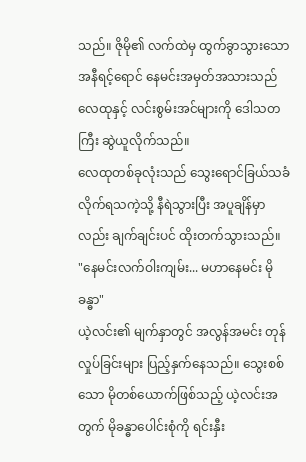သည်။ ဇိုမို၏ လက်ထဲမှ ထွက်ခွာသွားသော အနီရင့်ရောင် နေမင်းအမှတ်အသားသည် လေထုနှင့် လင်းစွမ်းအင်များကို ဒေါသတကြီး ဆွဲယူလိုက်သည်။
လေထုတစ်ခုလုံးသည် သွေးရောင်ခြယ်သခံလိုက်ရသကဲ့သို့ နီရဲသွားပြီး အပူချိန်မှာလည်း ချက်ချင်းပင် ထိုးတက်သွားသည်။
"နေမင်းလက်ဝါးကျမ်း... မဟာနေမင်း မိုခန္ဓာ"
ယဲ့လင်း၏ မျက်နှာတွင် အလွန်အမင်း တုန်လှုပ်ခြင်းများ ပြည့်နှက်နေသည်။ သွေးစစ်သော မိုတစ်ယောက်ဖြစ်သည့် ယဲ့လင်းအတွက် မိုခန္ဓာပေါင်းစုံကို ရင်းနှီး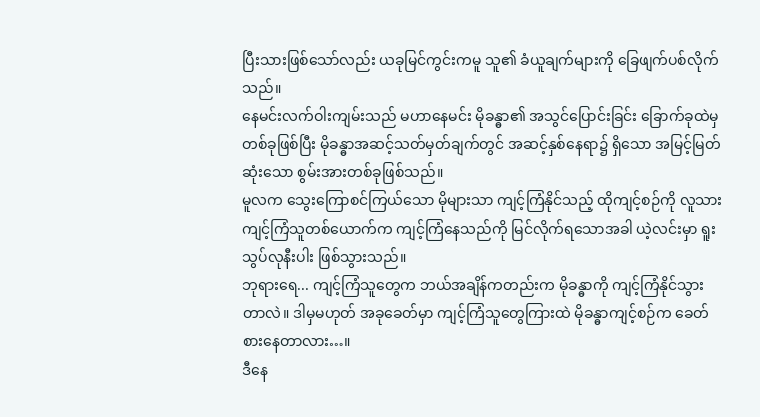ပြီးသားဖြစ်သော်လည်း ယခုမြင်ကွင်းကမူ သူ၏ ခံယူချက်များကို ခြေဖျက်ပစ်လိုက်သည်။
နေမင်းလက်ဝါးကျမ်းသည် မဟာနေမင်း မိုခန္ဓာ၏ အသွင်ပြောင်းခြင်း ခြောက်ခုထဲမှ တစ်ခုဖြစ်ပြီး မိုခန္ဓာအဆင့်သတ်မှတ်ချက်တွင် အဆင့်နှစ်နေရာ၌ ရှိသော အမြင့်မြတ်ဆုံးသော စွမ်းအားတစ်ခုဖြစ်သည်။
မူလက သွေးကြောစင်ကြယ်သော မိုများသာ ကျင့်ကြံနိုင်သည့် ထိုကျင့်စဉ်ကို လူသားကျင့်ကြံသူတစ်ယောက်က ကျင့်ကြံနေသည်ကို မြင်လိုက်ရသောအခါ ယဲ့လင်းမှာ ရူးသွပ်လုနီးပါး ဖြစ်သွားသည်။
ဘုရားရေ... ကျင့်ကြံသူတွေက ဘယ်အချိန်ကတည်းက မိုခန္ဓာကို ကျင့်ကြံနိုင်သွားတာလဲ။ ဒါမှမဟုတ် အခုခေတ်မှာ ကျင့်ကြံသူတွေကြားထဲ မိုခန္ဓာကျင့်စဉ်က ခေတ်စားနေတာလား…။
ဒီနေ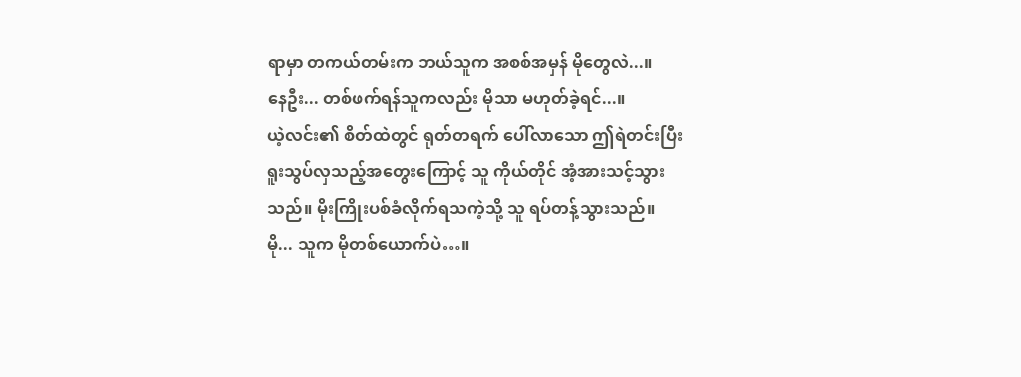ရာမှာ တကယ်တမ်းက ဘယ်သူက အစစ်အမှန် မိုတွေလဲ...။
နေဦး... တစ်ဖက်ရန်သူကလည်း မိုသာ မဟုတ်ခဲ့ရင်...။
ယဲ့လင်း၏ စိတ်ထဲတွင် ရုတ်တရက် ပေါ်လာသော ဤရဲတင်းပြီး ရူးသွပ်လှသည့်အတွေးကြောင့် သူ ကိုယ်တိုင် အံ့အားသင့်သွားသည်။ မိုးကြိုးပစ်ခံလိုက်ရသကဲ့သို့ သူ ရပ်တန့်သွားသည်။
မို... သူက မိုတစ်ယောက်ပဲ…။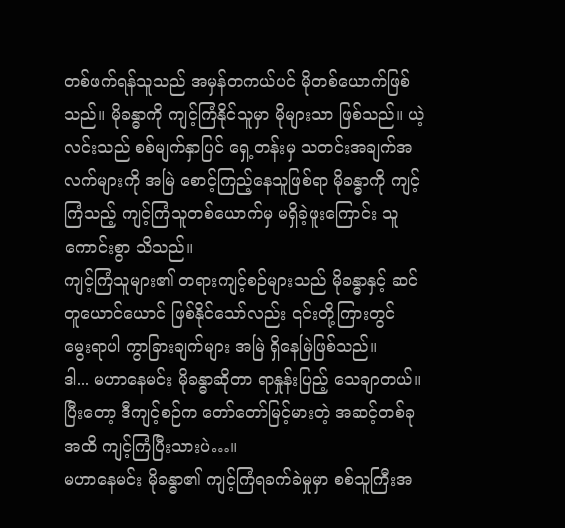တစ်ဖက်ရန်သူသည် အမှန်တကယ်ပင် မိုတစ်ယောက်ဖြစ်သည်။ မိုခန္ဓာကို ကျင့်ကြံနိုင်သူမှာ မိုများသာ ဖြစ်သည်။ ယဲ့လင်းသည် စစ်မျက်နှာပြင် ရှေ့တန်းမှ သတင်းအချက်အလက်များကို အမြဲ စောင့်ကြည့်နေသူဖြစ်ရာ မိုခန္ဓာကို ကျင့်ကြံသည့် ကျင့်ကြံသူတစ်ယောက်မှ မရှိခဲ့ဖူးကြောင်း သူကောင်းစွာ သိသည်။
ကျင့်ကြံသူများ၏ တရားကျင့်စဉ်များသည် မိုခန္ဓာနှင့် ဆင်တူယောင်ယောင် ဖြစ်နိုင်သော်လည်း ၎င်းတို့ကြားတွင် မွေးရာပါ ကွာခြားချက်များ အမြဲ ရှိနေမြဲဖြစ်သည်။
ဒါ... မဟာနေမင်း မိုခန္ဓာဆိုတာ ရာနှုန်းပြည့် သေချာတယ်။ ပြီးတော့ ဒီကျင့်စဉ်က တော်တော်မြင့်မားတဲ့ အဆင့်တစ်ခုအထိ ကျင့်ကြံပြီးသားပဲ…။
မဟာနေမင်း မိုခန္ဓာ၏ ကျင့်ကြံရခက်ခဲမှုမှာ စစ်သူကြီးအ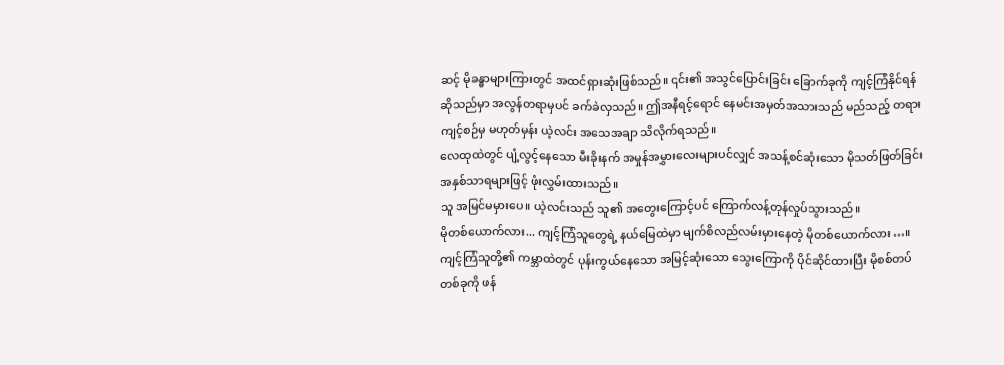ဆင့် မိုခန္ဓာများကြားတွင် အထင်ရှားဆုံးဖြစ်သည်။ ၎င်း၏ အသွင်ပြောင်းခြင်း ခြောက်ခုကို ကျင့်ကြံနိုင်ရန်ဆိုသည်မှာ အလွန်တရာမှပင် ခက်ခဲလှသည်။ ဤအနီရင့်ရောင် နေမင်းအမှတ်အသားသည် မည်သည့် တရားကျင့်စဉ်မှ မဟုတ်မှန်း ယဲ့လင်း အသေအချာ သိလိုက်ရသည်။
လေထုထဲတွင် ပျံ့လွင့်နေသော မီးခိုးနက် အမှုန်အမွှားလေးများပင်လျှင် အသန့်စင်ဆုံးသော မိုသတ်ဖြတ်ခြင်း အနှစ်သာရများဖြင့် ဖုံးလွှမ်းထားသည်။
သူ အမြင်မမှားပေ။ ယဲ့လင်းသည် သူ၏ အတွေးကြောင့်ပင် ကြောက်လန့်တုန်လှုပ်သွားသည်။
မိုတစ်ယောက်လား... ကျင့်ကြံသူတွေရဲ့ နယ်မြေထဲမှာ မျက်စိလည်လမ်းမှားနေတဲ့ မိုတစ်ယောက်လား…။
ကျင့်ကြံသူတို့၏ ကမ္ဘာထဲတွင် ပုန်းကွယ်နေသော အမြင့်ဆုံးသော သွေးကြောကို ပိုင်ဆိုင်ထားပြီး မိုစစ်တပ်တစ်ခုကို ဖန်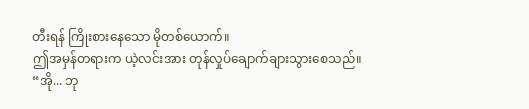တီးရန် ကြိုးစားနေသော မိုတစ်ယောက်။
ဤအမှန်တရားက ယဲ့လင်းအား တုန်လှုပ်ချောက်ချားသွားစေသည်။
“အို... ဘု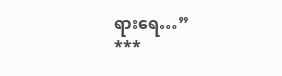ရားရေ…”
***